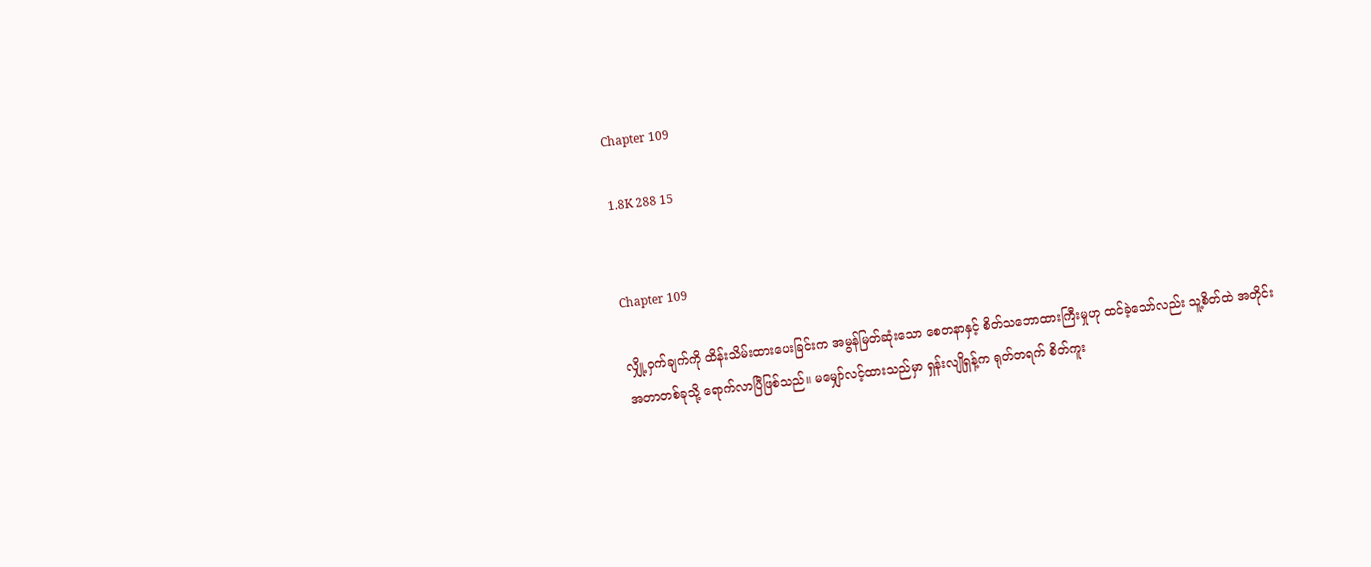Chapter 109

1.8K 288 15


Chapter 109

လျှို့ဝှက်ချက်ကို ထိန်းသိမ်းထားပေးခြင်းက အမွန်မြတ်ဆုံးသော စေတနာနှင့် စိတ်သဘောထားကြီးမှုဟု ထင်ခဲ့သော်လည်း သူ့စိတ်ထဲ အတိုင်းအတာတစ်ခုသို့ ရောက်လာပြီဖြစ်သည်။ မမျှော်လင့်ထားသည်မှာ ရှန်းလျိုရှန့်က ရုတ်တရက် စိတ်ကူး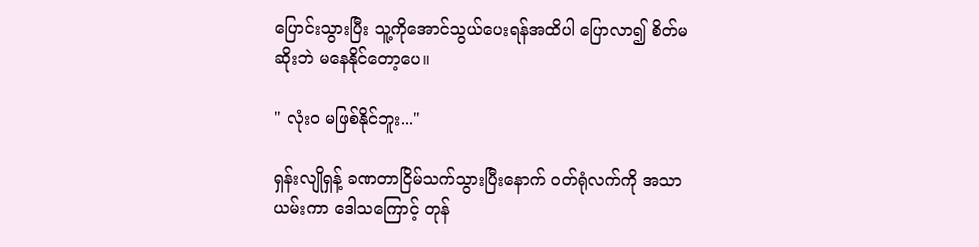ပြောင်းသွားပြီး သူ့ကိုအောင်သွယ်ပေးရန်အထိပါ ပြောလာ၍ စိတ်မဆိုးဘဲ မနေနိုင်တော့ပေ။

" လုံးဝ မဖြစ်နိုင်ဘူး..."

ရှန်းလျိုရှန့် ခဏတာငြိမ်သက်သွားပြီးနောက် ဝတ်ရုံလက်ကို အသာယမ်းကာ ဒေါသကြောင့် တုန်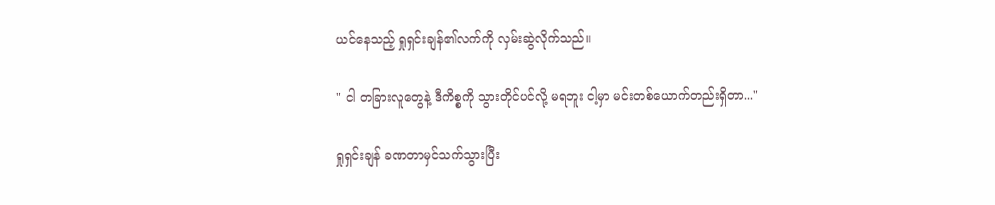ယင်နေသည့် ရှုရှင်းချန်၏လက်ကို လှမ်းဆွဲလိုက်သည်။

" ငါ တခြားလူတွေနဲ့ ဒီကိစ္စကို သွားတိုင်ပင်လို့ မရဘူး ငါ့မှာ မင်းတစ်ယောက်တည်းရှိတာ..."

ရှုရှင်းချန် ခဏတာမှင်သက်သွားပြီး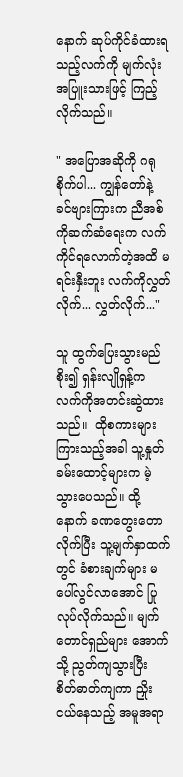နောက် ဆုပ်ကိုင်ခံထားရသည့်လက်ကို မျက်လုံးအပြူးသားဖြင့် ကြည့်လိုက်သည်။

" အပြောအဆိုကို ဂရုစိုက်ပါ... ကျွန်တော်နဲ့ ခင်ဗျားကြားက ညီအစ်ကိုဆက်ဆံရေးက လက်ကိုင်ရလောက်တဲ့အထိ မရင်းနှီးဘူး လက်ကိုလွှတ်လိုက်... လွှတ်လိုက်..."

သူ ထွက်ပြေးသွားမည်စိုး၍ ရှန်းလျိုရှန့်က လက်ကိုအတင်းဆွဲထားသည်။  ထိုစကားများကြားသည့်အခါ သူ့နှုတ်ခမ်းထောင့်များက မဲ့သွားပေသည်။ ထို့နောက် ခဏတွေးတောလိုက်ပြီး သူ့မျက်နှာထက်တွင် ခံစားချက်များ မပေါ်လွင်လာအောင် ပြုလုပ်လိုက်သည်။ မျက်တောင်ရှည်များ အောက်သို့ ညွတ်ကျသွားပြီး စိတ်‌ဓာတ်ကျကာ ညှိုးငယ်နေသည့် အမူအရာ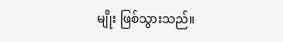မျိုး ဖြစ်သွားသည်။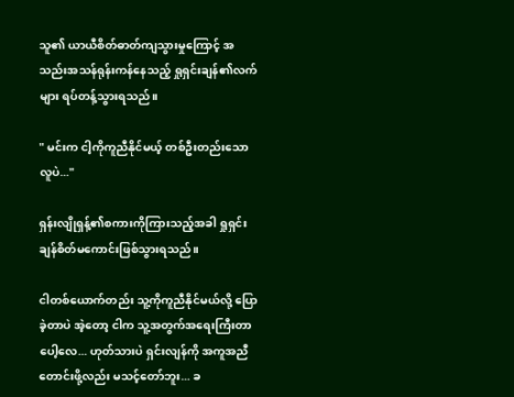သူ၏ ယာယီစိတ်ဓာတ်ကျသွားမှုကြောင့် အသည်းအသန်ရုန်းကန်နေသည့် ရှုရှင်းချန်၏လက်များ ရပ်တန့်သွားရသည်။

" မင်းက ငါ့ကိုကူညီနိုင်မယ့် တစ်ဦးတည်းသောလူပဲ..."

ရှန်းလျိုရှန့်၏စကားကိုကြားသည့်အခါ ရှုရှင်းချန်စိတ်မကောင်းဖြစ်သွားရသည်။

ငါတစ်ယောက်တည်း သူ့ကိုကူညီနိုင်မယ်လို့ ပြောခဲ့တာပဲ အဲ့တော့ ငါက သူ့အတွက်အရေးကြီးတာပေါ့လေ... ဟုတ်သားပဲ ရှင်းလျန်ကို အကူအညီတောင်းဖို့လည်း မသင့်တော်ဘူး... ခ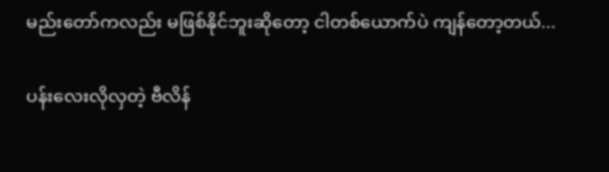မည်းတော်ကလည်း မဖြစ်နိုင်ဘူးဆိုတော့ ငါတစ်ယောက်ပဲ ကျန်တော့တယ်...

ပန်းလေးလိုလှတဲ့ ဗီလိန်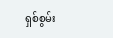ရှစ်စွမ်း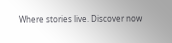Where stories live. Discover now